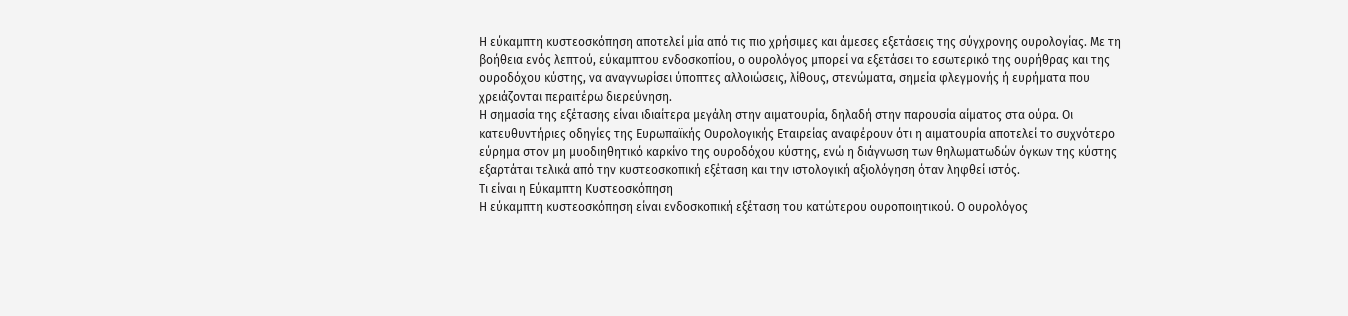Η εύκαμπτη κυστεοσκόπηση αποτελεί μία από τις πιο χρήσιμες και άμεσες εξετάσεις της σύγχρονης ουρολογίας. Με τη βοήθεια ενός λεπτού, εύκαμπτου ενδοσκοπίου, ο ουρολόγος μπορεί να εξετάσει το εσωτερικό της ουρήθρας και της ουροδόχου κύστης, να αναγνωρίσει ύποπτες αλλοιώσεις, λίθους, στενώματα, σημεία φλεγμονής ή ευρήματα που χρειάζονται περαιτέρω διερεύνηση.
Η σημασία της εξέτασης είναι ιδιαίτερα μεγάλη στην αιματουρία, δηλαδή στην παρουσία αίματος στα ούρα. Οι κατευθυντήριες οδηγίες της Ευρωπαϊκής Ουρολογικής Εταιρείας αναφέρουν ότι η αιματουρία αποτελεί το συχνότερο εύρημα στον μη μυοδιηθητικό καρκίνο της ουροδόχου κύστης, ενώ η διάγνωση των θηλωματωδών όγκων της κύστης εξαρτάται τελικά από την κυστεοσκοπική εξέταση και την ιστολογική αξιολόγηση όταν ληφθεί ιστός.
Τι είναι η Εύκαμπτη Κυστεοσκόπηση
Η εύκαμπτη κυστεοσκόπηση είναι ενδοσκοπική εξέταση του κατώτερου ουροποιητικού. Ο ουρολόγος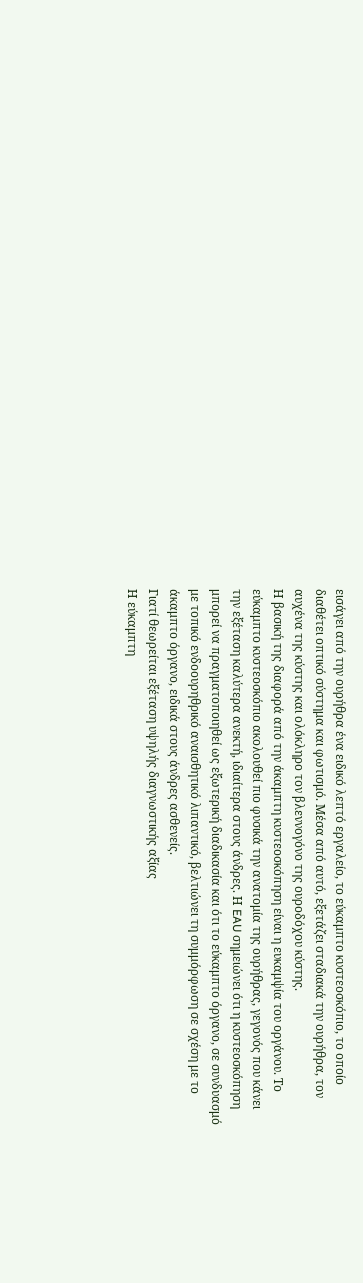εισάγει από την ουρήθρα ένα ειδικό λεπτό εργαλείο, το εύκαμπτο κυστεοσκόπιο, το οποίο διαθέτει οπτικό σύστημα και φωτισμό. Μέσα από αυτό, εξετάζει σταδιακά την ουρήθρα, τον αυχένα της κύστης και ολόκληρο τον βλεννογόνο της ουροδόχου κύστης.
Η βασική της διαφορά από την άκαμπτη κυστεοσκόπηση είναι η ευκαμψία του οργάνου. Το εύκαμπτο κυστεοσκόπιο ακολουθεί πιο φυσικά την ανατομία της ουρήθρας, γεγονός που κάνει την εξέταση καλύτερα ανεκτή, ιδιαίτερα στους άνδρες. Η EAU σημειώνει ότι η κυστεοσκόπηση μπορεί να πραγματοποιηθεί ως εξωτερική διαδικασία και ότι το εύκαμπτο όργανο, σε συνδυασμό με τοπικό ενδοουρηθρικό αναισθητικό λιπαντικό, βελτιώνει τη συμμόρφωση σε σχέση με το άκαμπτο όργανο, ειδικά στους άνδρες ασθενείς.
Γιατί θεωρείται εξέταση υψηλής διαγνωστικής αξίας
Η εύκαμπτη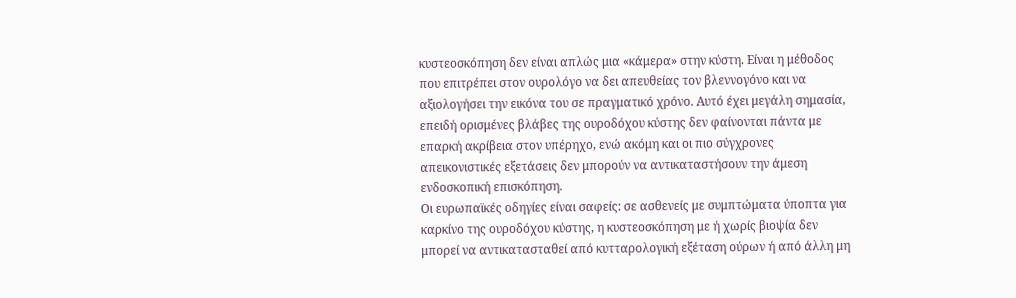κυστεοσκόπηση δεν είναι απλώς μια «κάμερα» στην κύστη. Είναι η μέθοδος που επιτρέπει στον ουρολόγο να δει απευθείας τον βλεννογόνο και να αξιολογήσει την εικόνα του σε πραγματικό χρόνο. Αυτό έχει μεγάλη σημασία, επειδή ορισμένες βλάβες της ουροδόχου κύστης δεν φαίνονται πάντα με επαρκή ακρίβεια στον υπέρηχο, ενώ ακόμη και οι πιο σύγχρονες απεικονιστικές εξετάσεις δεν μπορούν να αντικαταστήσουν την άμεση ενδοσκοπική επισκόπηση.
Οι ευρωπαϊκές οδηγίες είναι σαφείς: σε ασθενείς με συμπτώματα ύποπτα για καρκίνο της ουροδόχου κύστης, η κυστεοσκόπηση με ή χωρίς βιοψία δεν μπορεί να αντικατασταθεί από κυτταρολογική εξέταση ούρων ή από άλλη μη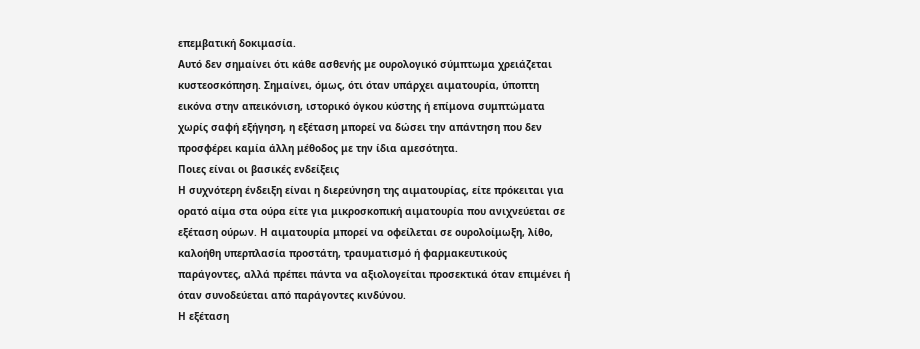επεμβατική δοκιμασία.
Αυτό δεν σημαίνει ότι κάθε ασθενής με ουρολογικό σύμπτωμα χρειάζεται κυστεοσκόπηση. Σημαίνει, όμως, ότι όταν υπάρχει αιματουρία, ύποπτη εικόνα στην απεικόνιση, ιστορικό όγκου κύστης ή επίμονα συμπτώματα χωρίς σαφή εξήγηση, η εξέταση μπορεί να δώσει την απάντηση που δεν προσφέρει καμία άλλη μέθοδος με την ίδια αμεσότητα.
Ποιες είναι οι βασικές ενδείξεις
Η συχνότερη ένδειξη είναι η διερεύνηση της αιματουρίας, είτε πρόκειται για ορατό αίμα στα ούρα είτε για μικροσκοπική αιματουρία που ανιχνεύεται σε εξέταση ούρων. Η αιματουρία μπορεί να οφείλεται σε ουρολοίμωξη, λίθο, καλοήθη υπερπλασία προστάτη, τραυματισμό ή φαρμακευτικούς παράγοντες, αλλά πρέπει πάντα να αξιολογείται προσεκτικά όταν επιμένει ή όταν συνοδεύεται από παράγοντες κινδύνου.
Η εξέταση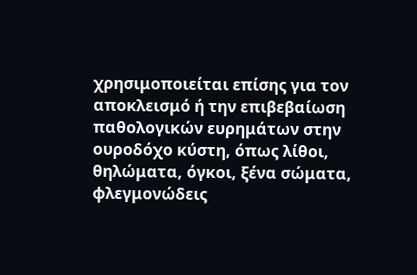χρησιμοποιείται επίσης για τον αποκλεισμό ή την επιβεβαίωση παθολογικών ευρημάτων στην ουροδόχο κύστη, όπως λίθοι, θηλώματα, όγκοι, ξένα σώματα, φλεγμονώδεις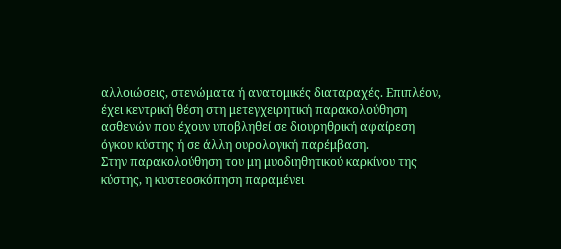αλλοιώσεις, στενώματα ή ανατομικές διαταραχές. Επιπλέον, έχει κεντρική θέση στη μετεγχειρητική παρακολούθηση ασθενών που έχουν υποβληθεί σε διουρηθρική αφαίρεση όγκου κύστης ή σε άλλη ουρολογική παρέμβαση.
Στην παρακολούθηση του μη μυοδιηθητικού καρκίνου της κύστης, η κυστεοσκόπηση παραμένει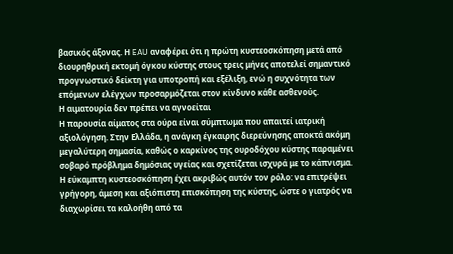βασικός άξονας. Η EAU αναφέρει ότι η πρώτη κυστεοσκόπηση μετά από διουρηθρική εκτομή όγκου κύστης στους τρεις μήνες αποτελεί σημαντικό προγνωστικό δείκτη για υποτροπή και εξέλιξη, ενώ η συχνότητα των επόμενων ελέγχων προσαρμόζεται στον κίνδυνο κάθε ασθενούς.
Η αιματουρία δεν πρέπει να αγνοείται
Η παρουσία αίματος στα ούρα είναι σύμπτωμα που απαιτεί ιατρική αξιολόγηση. Στην Ελλάδα, η ανάγκη έγκαιρης διερεύνησης αποκτά ακόμη μεγαλύτερη σημασία, καθώς ο καρκίνος της ουροδόχου κύστης παραμένει σοβαρό πρόβλημα δημόσιας υγείας και σχετίζεται ισχυρά με το κάπνισμα.
Η εύκαμπτη κυστεοσκόπηση έχει ακριβώς αυτόν τον ρόλο: να επιτρέψει γρήγορη, άμεση και αξιόπιστη επισκόπηση της κύστης, ώστε ο γιατρός να διαχωρίσει τα καλοήθη από τα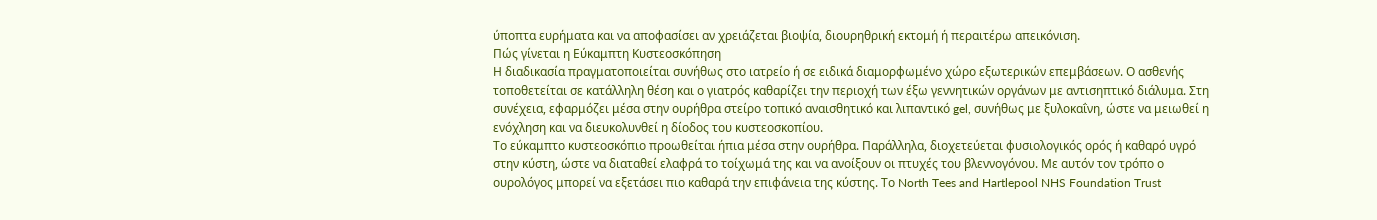ύποπτα ευρήματα και να αποφασίσει αν χρειάζεται βιοψία, διουρηθρική εκτομή ή περαιτέρω απεικόνιση.
Πώς γίνεται η Εύκαμπτη Κυστεοσκόπηση
Η διαδικασία πραγματοποιείται συνήθως στο ιατρείο ή σε ειδικά διαμορφωμένο χώρο εξωτερικών επεμβάσεων. Ο ασθενής τοποθετείται σε κατάλληλη θέση και ο γιατρός καθαρίζει την περιοχή των έξω γεννητικών οργάνων με αντισηπτικό διάλυμα. Στη συνέχεια, εφαρμόζει μέσα στην ουρήθρα στείρο τοπικό αναισθητικό και λιπαντικό gel, συνήθως με ξυλοκαΐνη, ώστε να μειωθεί η ενόχληση και να διευκολυνθεί η δίοδος του κυστεοσκοπίου.
Το εύκαμπτο κυστεοσκόπιο προωθείται ήπια μέσα στην ουρήθρα. Παράλληλα, διοχετεύεται φυσιολογικός ορός ή καθαρό υγρό στην κύστη, ώστε να διαταθεί ελαφρά το τοίχωμά της και να ανοίξουν οι πτυχές του βλεννογόνου. Με αυτόν τον τρόπο ο ουρολόγος μπορεί να εξετάσει πιο καθαρά την επιφάνεια της κύστης. Το North Tees and Hartlepool NHS Foundation Trust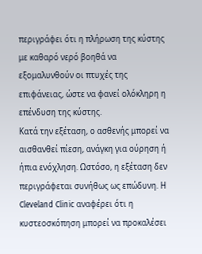περιγράφει ότι η πλήρωση της κύστης με καθαρό νερό βοηθά να εξομαλυνθούν οι πτυχές της επιφάνειας, ώστε να φανεί ολόκληρη η επένδυση της κύστης.
Κατά την εξέταση, ο ασθενής μπορεί να αισθανθεί πίεση, ανάγκη για ούρηση ή ήπια ενόχληση. Ωστόσο, η εξέταση δεν περιγράφεται συνήθως ως επώδυνη. Η Cleveland Clinic αναφέρει ότι η κυστεοσκόπηση μπορεί να προκαλέσει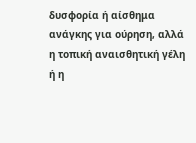δυσφορία ή αίσθημα ανάγκης για ούρηση, αλλά η τοπική αναισθητική γέλη ή η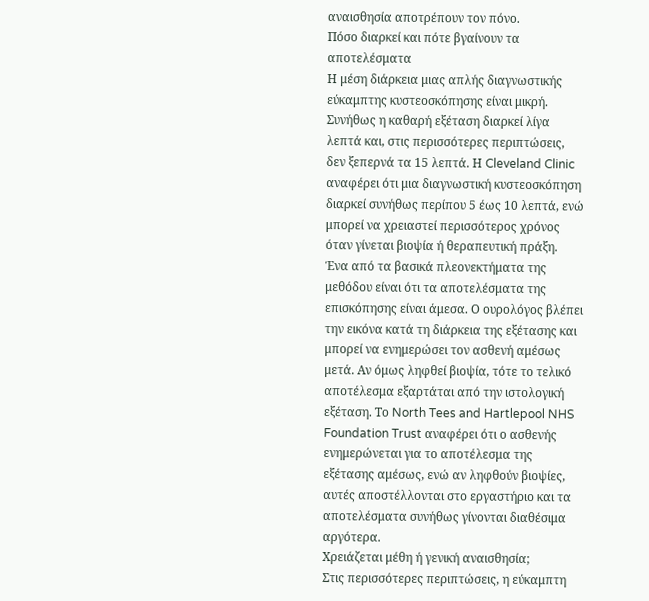αναισθησία αποτρέπουν τον πόνο.
Πόσο διαρκεί και πότε βγαίνουν τα αποτελέσματα
Η μέση διάρκεια μιας απλής διαγνωστικής εύκαμπτης κυστεοσκόπησης είναι μικρή. Συνήθως η καθαρή εξέταση διαρκεί λίγα λεπτά και, στις περισσότερες περιπτώσεις, δεν ξεπερνά τα 15 λεπτά. Η Cleveland Clinic αναφέρει ότι μια διαγνωστική κυστεοσκόπηση διαρκεί συνήθως περίπου 5 έως 10 λεπτά, ενώ μπορεί να χρειαστεί περισσότερος χρόνος όταν γίνεται βιοψία ή θεραπευτική πράξη.
Ένα από τα βασικά πλεονεκτήματα της μεθόδου είναι ότι τα αποτελέσματα της επισκόπησης είναι άμεσα. Ο ουρολόγος βλέπει την εικόνα κατά τη διάρκεια της εξέτασης και μπορεί να ενημερώσει τον ασθενή αμέσως μετά. Αν όμως ληφθεί βιοψία, τότε το τελικό αποτέλεσμα εξαρτάται από την ιστολογική εξέταση. Το North Tees and Hartlepool NHS Foundation Trust αναφέρει ότι ο ασθενής ενημερώνεται για το αποτέλεσμα της εξέτασης αμέσως, ενώ αν ληφθούν βιοψίες, αυτές αποστέλλονται στο εργαστήριο και τα αποτελέσματα συνήθως γίνονται διαθέσιμα αργότερα.
Χρειάζεται μέθη ή γενική αναισθησία;
Στις περισσότερες περιπτώσεις, η εύκαμπτη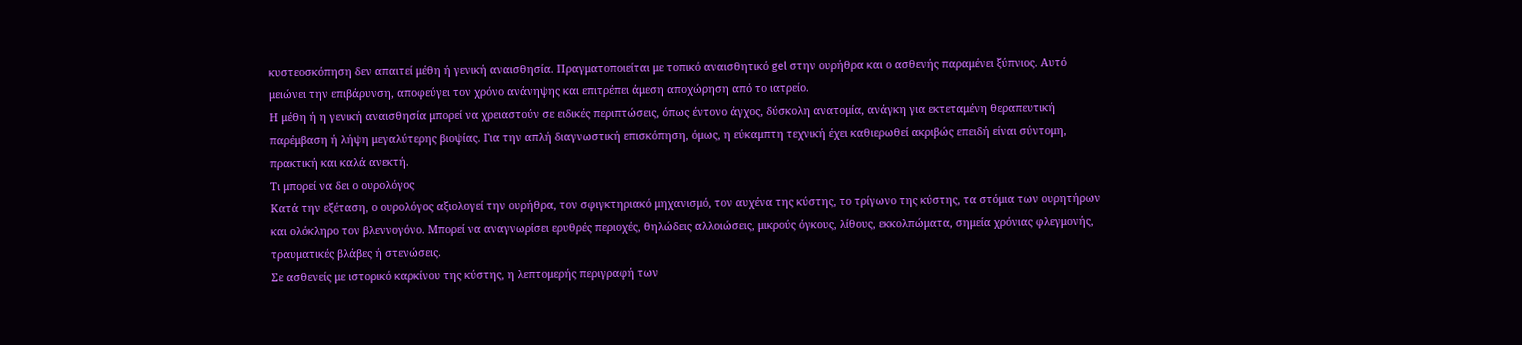κυστεοσκόπηση δεν απαιτεί μέθη ή γενική αναισθησία. Πραγματοποιείται με τοπικό αναισθητικό gel στην ουρήθρα και ο ασθενής παραμένει ξύπνιος. Αυτό μειώνει την επιβάρυνση, αποφεύγει τον χρόνο ανάνηψης και επιτρέπει άμεση αποχώρηση από το ιατρείο.
Η μέθη ή η γενική αναισθησία μπορεί να χρειαστούν σε ειδικές περιπτώσεις, όπως έντονο άγχος, δύσκολη ανατομία, ανάγκη για εκτεταμένη θεραπευτική παρέμβαση ή λήψη μεγαλύτερης βιοψίας. Για την απλή διαγνωστική επισκόπηση, όμως, η εύκαμπτη τεχνική έχει καθιερωθεί ακριβώς επειδή είναι σύντομη, πρακτική και καλά ανεκτή.
Τι μπορεί να δει ο ουρολόγος
Κατά την εξέταση, ο ουρολόγος αξιολογεί την ουρήθρα, τον σφιγκτηριακό μηχανισμό, τον αυχένα της κύστης, το τρίγωνο της κύστης, τα στόμια των ουρητήρων και ολόκληρο τον βλεννογόνο. Μπορεί να αναγνωρίσει ερυθρές περιοχές, θηλώδεις αλλοιώσεις, μικρούς όγκους, λίθους, εκκολπώματα, σημεία χρόνιας φλεγμονής, τραυματικές βλάβες ή στενώσεις.
Σε ασθενείς με ιστορικό καρκίνου της κύστης, η λεπτομερής περιγραφή των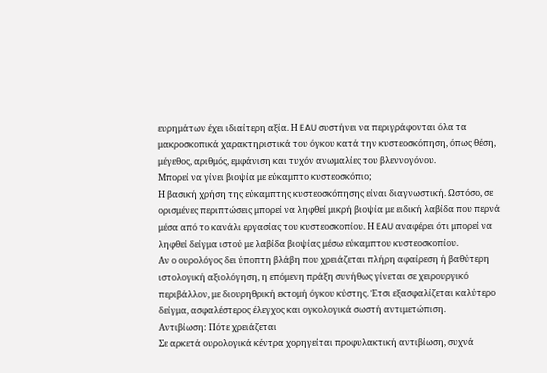ευρημάτων έχει ιδιαίτερη αξία. Η EAU συστήνει να περιγράφονται όλα τα μακροσκοπικά χαρακτηριστικά του όγκου κατά την κυστεοσκόπηση, όπως θέση, μέγεθος, αριθμός, εμφάνιση και τυχόν ανωμαλίες του βλεννογόνου.
Μπορεί να γίνει βιοψία με εύκαμπτο κυστεοσκόπιο;
Η βασική χρήση της εύκαμπτης κυστεοσκόπησης είναι διαγνωστική. Ωστόσο, σε ορισμένες περιπτώσεις μπορεί να ληφθεί μικρή βιοψία με ειδική λαβίδα που περνά μέσα από το κανάλι εργασίας του κυστεοσκοπίου. Η EAU αναφέρει ότι μπορεί να ληφθεί δείγμα ιστού με λαβίδα βιοψίας μέσω εύκαμπτου κυστεοσκοπίου.
Αν ο ουρολόγος δει ύποπτη βλάβη που χρειάζεται πλήρη αφαίρεση ή βαθύτερη ιστολογική αξιολόγηση, η επόμενη πράξη συνήθως γίνεται σε χειρουργικό περιβάλλον, με διουρηθρική εκτομή όγκου κύστης. Έτσι εξασφαλίζεται καλύτερο δείγμα, ασφαλέστερος έλεγχος και ογκολογικά σωστή αντιμετώπιση.
Αντιβίωση: Πότε χρειάζεται
Σε αρκετά ουρολογικά κέντρα χορηγείται προφυλακτική αντιβίωση, συχνά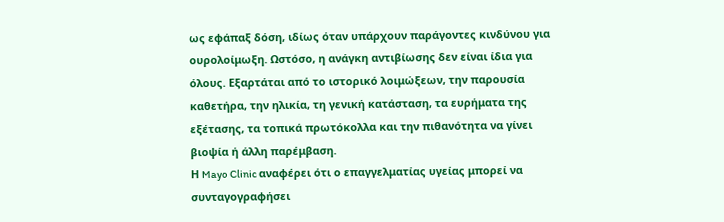ως εφάπαξ δόση, ιδίως όταν υπάρχουν παράγοντες κινδύνου για ουρολοίμωξη. Ωστόσο, η ανάγκη αντιβίωσης δεν είναι ίδια για όλους. Εξαρτάται από το ιστορικό λοιμώξεων, την παρουσία καθετήρα, την ηλικία, τη γενική κατάσταση, τα ευρήματα της εξέτασης, τα τοπικά πρωτόκολλα και την πιθανότητα να γίνει βιοψία ή άλλη παρέμβαση.
Η Mayo Clinic αναφέρει ότι ο επαγγελματίας υγείας μπορεί να συνταγογραφήσει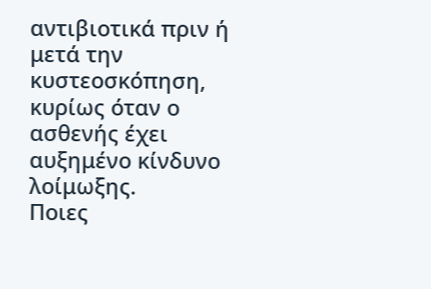αντιβιοτικά πριν ή μετά την κυστεοσκόπηση, κυρίως όταν ο ασθενής έχει αυξημένο κίνδυνο λοίμωξης.
Ποιες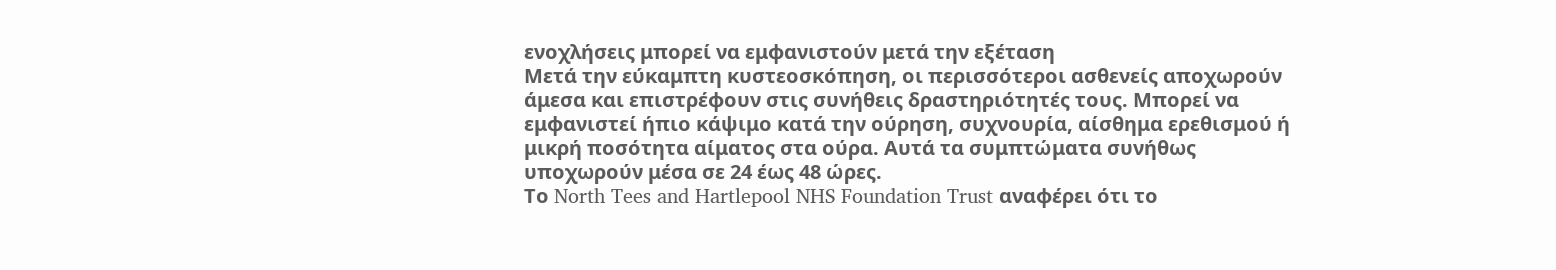ενοχλήσεις μπορεί να εμφανιστούν μετά την εξέταση
Μετά την εύκαμπτη κυστεοσκόπηση, οι περισσότεροι ασθενείς αποχωρούν άμεσα και επιστρέφουν στις συνήθεις δραστηριότητές τους. Μπορεί να εμφανιστεί ήπιο κάψιμο κατά την ούρηση, συχνουρία, αίσθημα ερεθισμού ή μικρή ποσότητα αίματος στα ούρα. Αυτά τα συμπτώματα συνήθως υποχωρούν μέσα σε 24 έως 48 ώρες.
Το North Tees and Hartlepool NHS Foundation Trust αναφέρει ότι το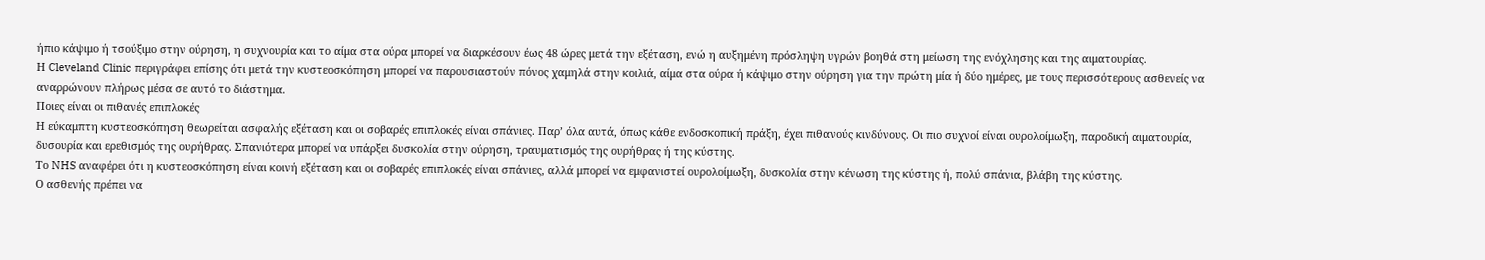ήπιο κάψιμο ή τσούξιμο στην ούρηση, η συχνουρία και το αίμα στα ούρα μπορεί να διαρκέσουν έως 48 ώρες μετά την εξέταση, ενώ η αυξημένη πρόσληψη υγρών βοηθά στη μείωση της ενόχλησης και της αιματουρίας.
Η Cleveland Clinic περιγράφει επίσης ότι μετά την κυστεοσκόπηση μπορεί να παρουσιαστούν πόνος χαμηλά στην κοιλιά, αίμα στα ούρα ή κάψιμο στην ούρηση για την πρώτη μία ή δύο ημέρες, με τους περισσότερους ασθενείς να αναρρώνουν πλήρως μέσα σε αυτό το διάστημα.
Ποιες είναι οι πιθανές επιπλοκές
Η εύκαμπτη κυστεοσκόπηση θεωρείται ασφαλής εξέταση και οι σοβαρές επιπλοκές είναι σπάνιες. Παρ’ όλα αυτά, όπως κάθε ενδοσκοπική πράξη, έχει πιθανούς κινδύνους. Οι πιο συχνοί είναι ουρολοίμωξη, παροδική αιματουρία, δυσουρία και ερεθισμός της ουρήθρας. Σπανιότερα μπορεί να υπάρξει δυσκολία στην ούρηση, τραυματισμός της ουρήθρας ή της κύστης.
Το NHS αναφέρει ότι η κυστεοσκόπηση είναι κοινή εξέταση και οι σοβαρές επιπλοκές είναι σπάνιες, αλλά μπορεί να εμφανιστεί ουρολοίμωξη, δυσκολία στην κένωση της κύστης ή, πολύ σπάνια, βλάβη της κύστης.
Ο ασθενής πρέπει να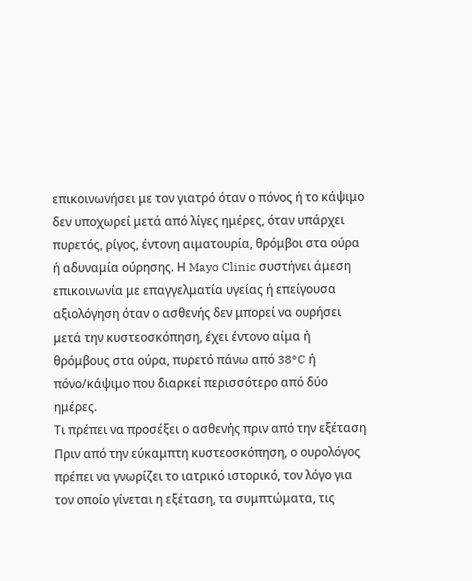επικοινωνήσει με τον γιατρό όταν ο πόνος ή το κάψιμο δεν υποχωρεί μετά από λίγες ημέρες, όταν υπάρχει πυρετός, ρίγος, έντονη αιματουρία, θρόμβοι στα ούρα ή αδυναμία ούρησης. Η Mayo Clinic συστήνει άμεση επικοινωνία με επαγγελματία υγείας ή επείγουσα αξιολόγηση όταν ο ασθενής δεν μπορεί να ουρήσει μετά την κυστεοσκόπηση, έχει έντονο αίμα ή θρόμβους στα ούρα, πυρετό πάνω από 38°C ή πόνο/κάψιμο που διαρκεί περισσότερο από δύο ημέρες.
Τι πρέπει να προσέξει ο ασθενής πριν από την εξέταση
Πριν από την εύκαμπτη κυστεοσκόπηση, ο ουρολόγος πρέπει να γνωρίζει το ιατρικό ιστορικό, τον λόγο για τον οποίο γίνεται η εξέταση, τα συμπτώματα, τις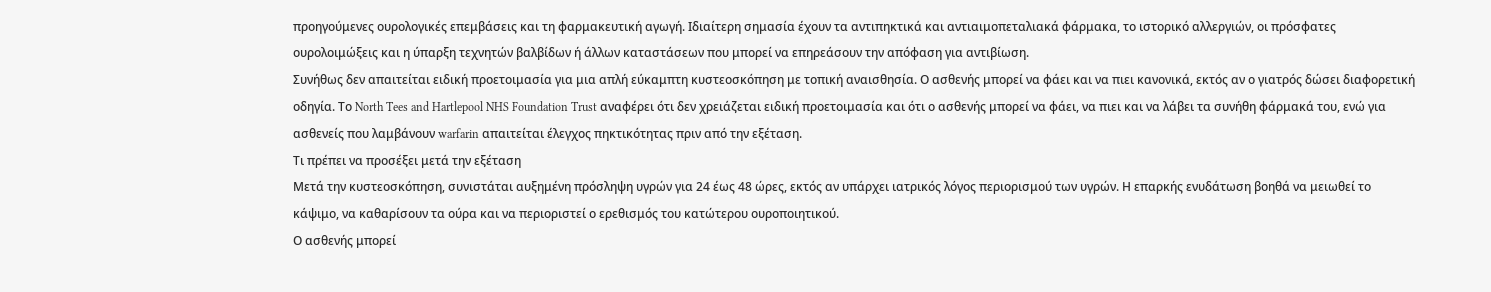προηγούμενες ουρολογικές επεμβάσεις και τη φαρμακευτική αγωγή. Ιδιαίτερη σημασία έχουν τα αντιπηκτικά και αντιαιμοπεταλιακά φάρμακα, το ιστορικό αλλεργιών, οι πρόσφατες ουρολοιμώξεις και η ύπαρξη τεχνητών βαλβίδων ή άλλων καταστάσεων που μπορεί να επηρεάσουν την απόφαση για αντιβίωση.
Συνήθως δεν απαιτείται ειδική προετοιμασία για μια απλή εύκαμπτη κυστεοσκόπηση με τοπική αναισθησία. Ο ασθενής μπορεί να φάει και να πιει κανονικά, εκτός αν ο γιατρός δώσει διαφορετική οδηγία. Το North Tees and Hartlepool NHS Foundation Trust αναφέρει ότι δεν χρειάζεται ειδική προετοιμασία και ότι ο ασθενής μπορεί να φάει, να πιει και να λάβει τα συνήθη φάρμακά του, ενώ για ασθενείς που λαμβάνουν warfarin απαιτείται έλεγχος πηκτικότητας πριν από την εξέταση.
Τι πρέπει να προσέξει μετά την εξέταση
Μετά την κυστεοσκόπηση, συνιστάται αυξημένη πρόσληψη υγρών για 24 έως 48 ώρες, εκτός αν υπάρχει ιατρικός λόγος περιορισμού των υγρών. Η επαρκής ενυδάτωση βοηθά να μειωθεί το κάψιμο, να καθαρίσουν τα ούρα και να περιοριστεί ο ερεθισμός του κατώτερου ουροποιητικού.
Ο ασθενής μπορεί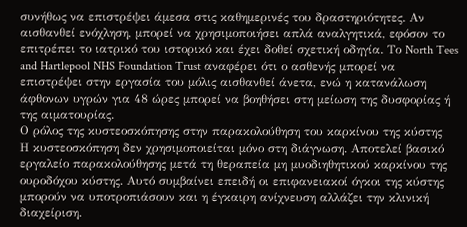συνήθως να επιστρέψει άμεσα στις καθημερινές του δραστηριότητες. Αν αισθανθεί ενόχληση, μπορεί να χρησιμοποιήσει απλά αναλγητικά, εφόσον το επιτρέπει το ιατρικό του ιστορικό και έχει δοθεί σχετική οδηγία. Το North Tees and Hartlepool NHS Foundation Trust αναφέρει ότι ο ασθενής μπορεί να επιστρέψει στην εργασία του μόλις αισθανθεί άνετα, ενώ η κατανάλωση άφθονων υγρών για 48 ώρες μπορεί να βοηθήσει στη μείωση της δυσφορίας ή της αιματουρίας.
Ο ρόλος της κυστεοσκόπησης στην παρακολούθηση του καρκίνου της κύστης
Η κυστεοσκόπηση δεν χρησιμοποιείται μόνο στη διάγνωση. Αποτελεί βασικό εργαλείο παρακολούθησης μετά τη θεραπεία μη μυοδιηθητικού καρκίνου της ουροδόχου κύστης. Αυτό συμβαίνει επειδή οι επιφανειακοί όγκοι της κύστης μπορούν να υποτροπιάσουν και η έγκαιρη ανίχνευση αλλάζει την κλινική διαχείριση.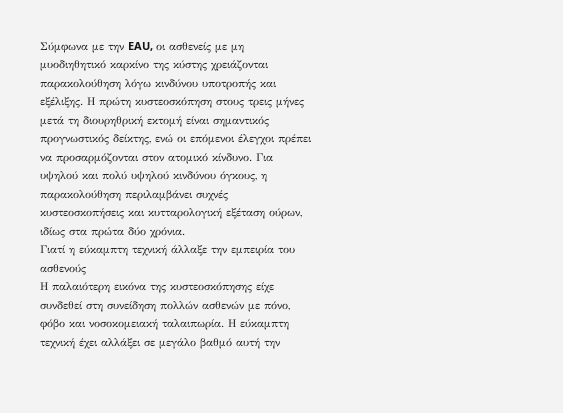Σύμφωνα με την EAU, οι ασθενείς με μη μυοδιηθητικό καρκίνο της κύστης χρειάζονται παρακολούθηση λόγω κινδύνου υποτροπής και εξέλιξης. Η πρώτη κυστεοσκόπηση στους τρεις μήνες μετά τη διουρηθρική εκτομή είναι σημαντικός προγνωστικός δείκτης, ενώ οι επόμενοι έλεγχοι πρέπει να προσαρμόζονται στον ατομικό κίνδυνο. Για υψηλού και πολύ υψηλού κινδύνου όγκους, η παρακολούθηση περιλαμβάνει συχνές κυστεοσκοπήσεις και κυτταρολογική εξέταση ούρων, ιδίως στα πρώτα δύο χρόνια.
Γιατί η εύκαμπτη τεχνική άλλαξε την εμπειρία του ασθενούς
Η παλαιότερη εικόνα της κυστεοσκόπησης είχε συνδεθεί στη συνείδηση πολλών ασθενών με πόνο, φόβο και νοσοκομειακή ταλαιπωρία. Η εύκαμπτη τεχνική έχει αλλάξει σε μεγάλο βαθμό αυτή την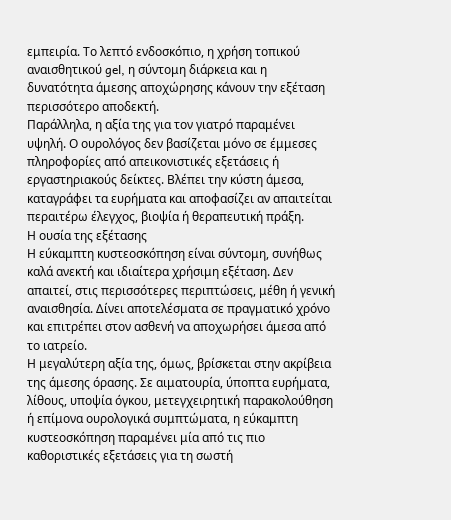εμπειρία. Το λεπτό ενδοσκόπιο, η χρήση τοπικού αναισθητικού gel, η σύντομη διάρκεια και η δυνατότητα άμεσης αποχώρησης κάνουν την εξέταση περισσότερο αποδεκτή.
Παράλληλα, η αξία της για τον γιατρό παραμένει υψηλή. Ο ουρολόγος δεν βασίζεται μόνο σε έμμεσες πληροφορίες από απεικονιστικές εξετάσεις ή εργαστηριακούς δείκτες. Βλέπει την κύστη άμεσα, καταγράφει τα ευρήματα και αποφασίζει αν απαιτείται περαιτέρω έλεγχος, βιοψία ή θεραπευτική πράξη.
Η ουσία της εξέτασης
Η εύκαμπτη κυστεοσκόπηση είναι σύντομη, συνήθως καλά ανεκτή και ιδιαίτερα χρήσιμη εξέταση. Δεν απαιτεί, στις περισσότερες περιπτώσεις, μέθη ή γενική αναισθησία. Δίνει αποτελέσματα σε πραγματικό χρόνο και επιτρέπει στον ασθενή να αποχωρήσει άμεσα από το ιατρείο.
Η μεγαλύτερη αξία της, όμως, βρίσκεται στην ακρίβεια της άμεσης όρασης. Σε αιματουρία, ύποπτα ευρήματα, λίθους, υποψία όγκου, μετεγχειρητική παρακολούθηση ή επίμονα ουρολογικά συμπτώματα, η εύκαμπτη κυστεοσκόπηση παραμένει μία από τις πιο καθοριστικές εξετάσεις για τη σωστή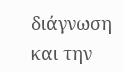διάγνωση και την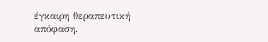έγκαιρη θεραπευτική απόφαση.